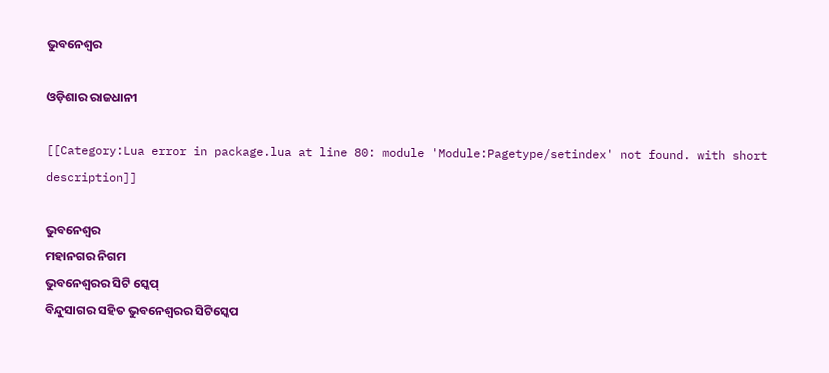ଭୁବନେଶ୍ୱର

ଓଡ଼ିଶାର ରାଜଧାନୀ

[[Category:Lua error in package.lua at line 80: module 'Module:Pagetype/setindex' not found. with short description]]

ଭୁବନେଶ୍ୱର
ମହାନଗର ନିଗମ
ଭୁବନେଶ୍ୱରର ସିଟି ସ୍କେପ୍
ବିନ୍ଦୁସାଗର ସହିତ ଭୁବନେଶ୍ୱରର ସିଟିସ୍କେପ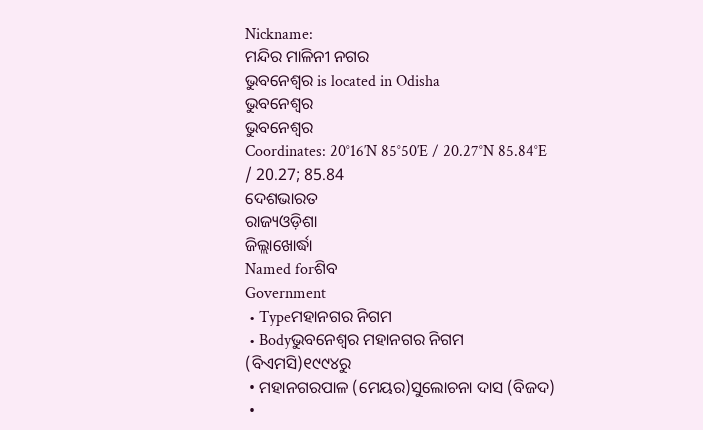Nickname:
ମନ୍ଦିର ମାଳିନୀ ନଗର
ଭୁବନେଶ୍ୱର is located in Odisha
ଭୁବନେଶ୍ୱର
ଭୁବନେଶ୍ୱର
Coordinates: 20°16′N 85°50′E / 20.27°N 85.84°E / 20.27; 85.84
ଦେଶଭାରତ
ରାଜ୍ୟଓଡ଼ିଶା
ଜିଲ୍ଲାଖୋର୍ଦ୍ଧା
Named forଶିବ
Government
 • Typeମହାନଗର ନିଗମ
 • Bodyଭୁବନେଶ୍ୱର ମହାନଗର ନିଗମ (ବିଏମସି)୧୯୯୪ରୁ
 • ମହାନଗରପାଳ (ମେୟର)ସୁଲୋଚନା ଦାସ (ବିଜଦ)
 •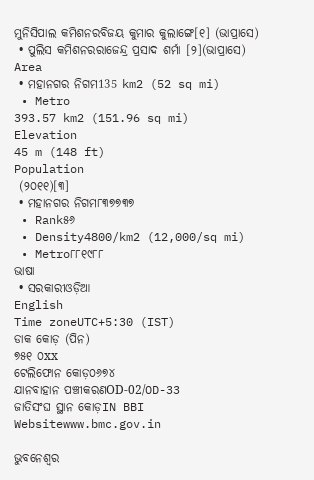ମୁନିସିପାଲ କମିଶନରବିଜୟ କୁମାର କୁଲାଙ୍ଗେ[୧] (ଭାପ୍ରାସେ)
 • ପୁଲିସ କମିଶନରରାଜେନ୍ଦ୍ର ପ୍ରସାଦ ଶର୍ମା [୨](ଭାପ୍ରାସେ)
Area
 • ମହାନଗର ନିଗମ135 km2 (52 sq mi)
 • Metro
393.57 km2 (151.96 sq mi)
Elevation
45 m (148 ft)
Population
 (୨୦୧୧)[୩]
 • ମହାନଗର ନିଗମ୮୩୭୭୩୭
 • Rank୫୬
 • Density4800/km2 (12,000/sq mi)
 • Metro୮୮୧୯୮୮
ଭାଷା
 • ସରକାରୀଓଡ଼ିଆ
English
Time zoneUTC+5:30 (IST)
ଡାକ କୋଡ଼ (ପିନ)
୭୫୧ ୦xx
ଟେଲିଫୋନ କୋଡ଼୦୬୭୪
ଯାନବାହାନ ପଞ୍ଚୀକରଣOD-02/OD-33
ଜାତିସଂଘ ସ୍ଥାନ କୋଡ଼IN BBI
Websitewww.bmc.gov.in

ଭୁବନେଶ୍ୱର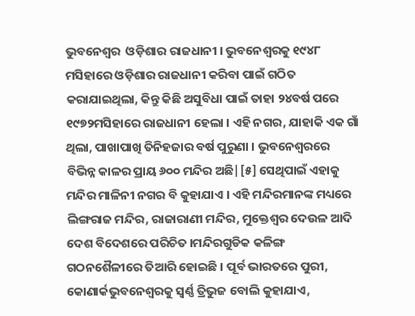ଭୁବନେଶ୍ୱର  ଓଡ଼ିଶାର ରାଜଧାନୀ । ଭୁବନେଶ୍ୱରକୁ ୧୯୪୮ ମସିହାରେ ଓଡ଼ିଶାର ରାଜଧାନୀ କରିବା ପାଇଁ ଗଠିତ କରାଯାଇଥିଲା, କିନ୍ତୁ କିଛି ଅସୁବିଧା ପାଇଁ ତାହା ୨୪ବର୍ଷ ପରେ ୧୯୭୨ମସିହାରେ ରାଜଧାନୀ ହେଲା । ଏହି ନଗର, ଯାହାକି ଏକ ଗାଁ ଥିଲା, ପାଖାପାଖି ତିନିହଜାର ବର୍ଷ ପୁରୁଣା । ଭୁବନେଶ୍ୱରରେ ବିଭିନ୍ନ କାଳର ପ୍ରାୟ ୬୦୦ ମନ୍ଦିର ଅଛି|[୫] ସେଥିପାଇଁ ଏହାକୁ ମନ୍ଦିର ମାଳିନୀ ନଗର ବି କୁହାଯାଏ । ଏହି ମନ୍ଦିରମାନଙ୍କ ମଧ୍ୟରେ ଲିଙ୍ଗରାଜ ମନ୍ଦିର, ରାଜାରାଣୀ ମନ୍ଦିର, ମୁକ୍ତେଶ୍ୱର ଦେଉଳ ଆଦି ଦେଶ ବିଦେଶରେ ପରିଚିତ ।ମନ୍ଦିରଗୁଡିକ କଳିଙ୍ଗ ଗଠନଶୈଳୀରେ ତିଆରି ହୋଇଛି । ପୂର୍ବ ଭାରତରେ ପୁରୀ, କୋଣାର୍କଭୁବନେଶ୍ୱରକୁ ସ୍ୱର୍ଣ୍ଣ ତ୍ରିଭୁଜ ବୋଲି କୁହାଯାଏ,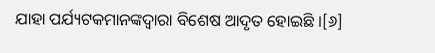ଯାହା ପର୍ଯ୍ୟଟକମାନଙ୍କଦ୍ୱାରା ବିଶେଷ ଆଦୃତ ହୋଇଛି ।[୬]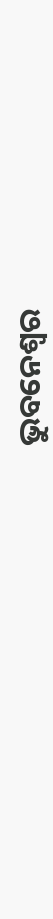ଭୁବନେଶ୍ୱର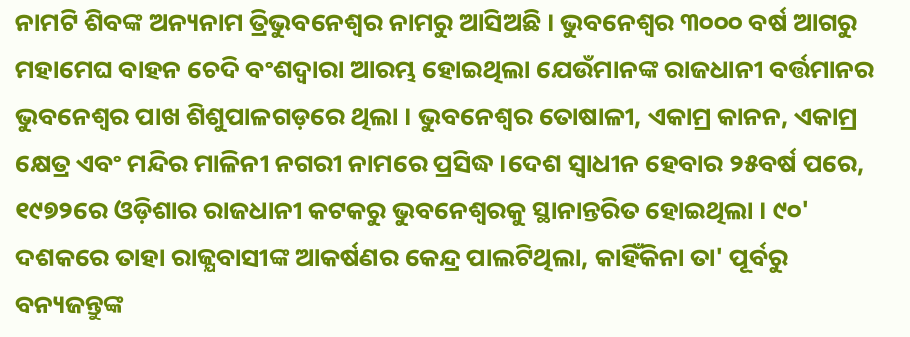ନାମଟି ଶିବଙ୍କ ଅନ୍ୟନାମ ତ୍ରିଭୁବନେଶ୍ୱର ନାମରୁ ଆସିଅଛି । ଭୁବନେଶ୍ୱର ୩୦୦୦ ବର୍ଷ ଆଗରୁ ମହାମେଘ ବାହନ ଚେଦି ବଂଶଦ୍ୱାରା ଆରମ୍ଭ ହୋଇଥିଲା ଯେଉଁମାନଙ୍କ ରାଜଧାନୀ ବର୍ତ୍ତମାନର ଭୁବନେଶ୍ୱର ପାଖ ଶିଶୁପାଳଗଡ଼ରେ ଥିଲା । ଭୁବନେଶ୍ୱର ତୋଷାଳୀ, ଏକାମ୍ର କାନନ, ଏକାମ୍ର କ୍ଷେତ୍ର ଏବଂ ମନ୍ଦିର ମାଳିନୀ ନଗରୀ ନାମରେ ପ୍ରସିଦ୍ଧ ।ଦେଶ ସ୍ୱାଧୀନ ହେବାର ୨୫ବର୍ଷ ପରେ, ୧୯୭୨ରେ ଓଡ଼ିଶାର ରାଜଧାନୀ କଟକରୁ ଭୁବନେଶ୍ୱରକୁ ସ୍ଥାନାନ୍ତରିତ ହୋଇଥିଲା । ୯୦' ଦଶକରେ ତାହା ରାଜ୍ଯବାସୀଙ୍କ ଆକର୍ଷଣର କେନ୍ଦ୍ର ପାଲଟିଥିଲା, କାହିଁକିନା ତା' ପୂର୍ବରୁ ବନ୍ୟଜନ୍ତୁଙ୍କ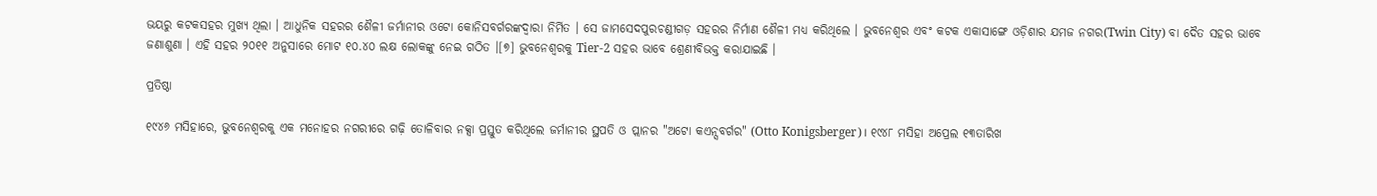ଭୟରୁ କଟକସହର ମୁଖ୍ଯ ଥିଲା । ଆଧୁନିକ ସହରର ଶୈଳୀ ଜର୍ମାନୀର ଓଟୋ କୋନିସବର୍ଗରଙ୍କଦ୍ୱାରା ନିର୍ମିତ । ସେ ଜାମସେଦପୁରଚଣ୍ଡୀଗଡ଼ ସହରର ନିର୍ମାଣ ଶୈଳୀ ମଧ୍ୟ କରିଥିଲେ । ଭୁବନେଶ୍ୱର ଏବଂ କଟକ ଏକାସାଙ୍ଗେ ଓଡ଼ିଶାର ଯମଜ ନଗର(Twin City) ବା ଦୈତ ସ‌ହ‌ର ଭାବେ ଜଣାଶୁଣା । ଏହି ସହର ୨୦୧୧ ଅନୁସାରେ ମୋଟ ୧୦.୪୦ ଲକ୍ଷ ଲୋକଙ୍କୁ ନେଇ ଗଠିତ ।[୭] ଭୁବନେଶ୍ୱରକୁ Tier-2 ସହର ଭାବେ ଶ୍ରେଣୀବିଭକ୍ତ କରାଯାଇଛି ।

ପ୍ରତିଷ୍ଠା

୧୯୪୬ ମସିହାରେ, ଭୁବନେଶ୍ୱରକୁ ଏକ ମନୋହର ନଗରୀରେ ଗଢ଼ି ତୋଳିବାର ନକ୍ସା ପ୍ରସ୍ତୁତ କରିଥିଲେ ଜର୍ମାନୀର ସ୍ଥପତି ଓ ପ୍ଲାନର "ଅଟୋ କଏନ୍ସବର୍ଗର" (Otto Konigsberger)। ୧୯୪୮ ମସିହା ଅପ୍ରେଲ ୧୩ତାରିଖ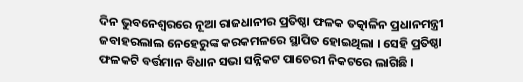ଦିନ ଭୁବନେଶ୍ୱରରେ ନୂଆ ରାଜଧାନୀର ପ୍ରତିଷ୍ଠା ଫଳକ ତତ୍କାଳିନ ପ୍ରଧାନମନ୍ତ୍ରୀ ଜବାହରଲାଲ ନେହେରୁଙ୍କ କରକମଳରେ ସ୍ଥାପିତ ହୋଇଥିଲା । ସେହି ପ୍ରତିଷ୍ଠା ଫଳକଟି ବର୍ତ୍ତମାନ ବିଧାନ ସଭା ସନ୍ନିକଟ ପାଚେରୀ ନିକଟରେ ଲାଗିଛି ।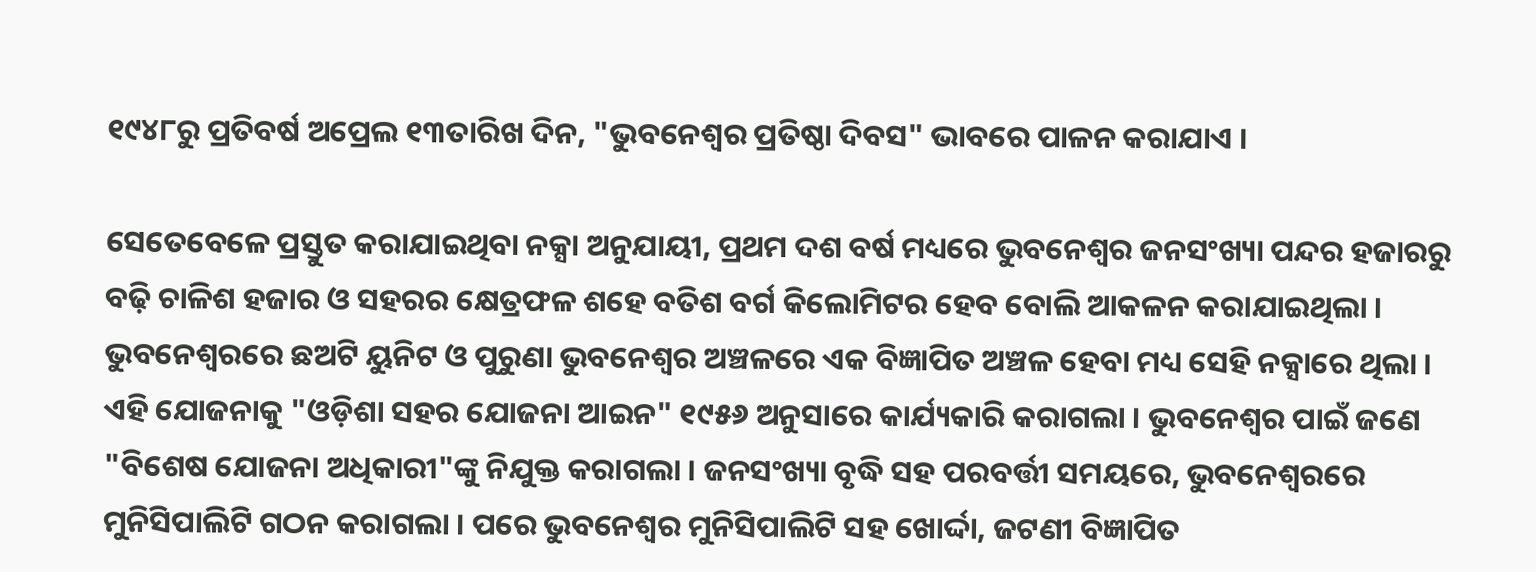୧୯୪୮ରୁ ପ୍ରତିବର୍ଷ ଅପ୍ରେଲ ୧୩ତାରିଖ ଦିନ, "ଭୁବନେଶ୍ୱର ପ୍ରତିଷ୍ଠା ଦିବସ" ଭାବରେ ପାଳନ କରାଯାଏ ।

ସେତେବେଳେ ପ୍ରସ୍ତୁତ କରାଯାଇଥିବା ନକ୍ସା ଅନୁଯାୟୀ, ପ୍ରଥମ ଦଶ ବର୍ଷ ମଧ୍ୟରେ ଭୁବନେଶ୍ୱର ଜନସଂଖ୍ୟା ପନ୍ଦର ହଜାରରୁ ବଢ଼ି ଚାଳିଶ ହଜାର ଓ ସହରର କ୍ଷେତ୍ରଫଳ ଶହେ ବତିଶ ବର୍ଗ କିଲୋମିଟର ହେବ ବୋଲି ଆକଳନ କରାଯାଇଥିଲା । ଭୁବନେଶ୍ୱରରେ ଛଅଟି ୟୁନିଟ ଓ ପୁରୁଣା ଭୁବନେଶ୍ୱର ଅଞ୍ଚଳରେ ଏକ ବିଜ୍ଞାପିତ ଅଞ୍ଚଳ ହେବା ମଧ୍ୟ ସେହି ନକ୍ସାରେ ଥିଲା । ଏହି ଯୋଜନାକୁ "ଓଡ଼ିଶା ସହର ଯୋଜନା ଆଇନ" ୧୯୫୬ ଅନୁସାରେ କାର୍ଯ୍ୟକାରି କରାଗଲା । ଭୁବନେଶ୍ୱର ପାଇଁ ଜଣେ "ବିଶେଷ ଯୋଜନା ଅଧିକାରୀ"ଙ୍କୁ ନିଯୁକ୍ତ କରାଗଲା । ଜନସଂଖ୍ୟା ବୃଦ୍ଧି ସହ ପରବର୍ତ୍ତୀ ସମୟରେ, ଭୁବନେଶ୍ୱରରେ ମୁନିସିପାଲିଟି ଗଠନ କରାଗଲା । ପରେ ଭୁବନେଶ୍ୱର ମୁନିସିପାଲିଟି ସହ ଖୋର୍ଦ୍ଦା, ଜଟଣୀ ବିଜ୍ଞାପିତ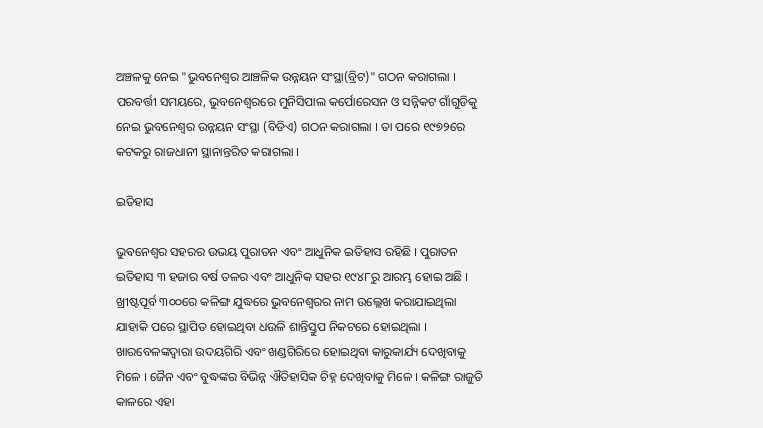ଅଞ୍ଚଳକୁ ନେଇ "ଭୁବନେଶ୍ୱର ଆଞ୍ଚଳିକ ଉନ୍ନୟନ ସଂସ୍ଥା(ବ୍ରିଟ)" ଗଠନ କରାଗଲା । ପରବର୍ତ୍ତୀ ସମୟରେ, ଭୁବନେଶ୍ୱରରେ ମୁନିସିପାଲ କର୍ପୋରେସନ ଓ ସନ୍ନିକଟ ଗାଁଗୁଡିକୁ ନେଇ ଭୁବନେଶ୍ୱର ଉନ୍ନୟନ ସଂସ୍ଥା (ବିଡିଏ) ଗଠନ କରାଗଲା । ତା ପରେ ୧୯୭୨ରେ କଟକରୁ ରାଜଧାନୀ ସ୍ଥାନାନ୍ତରିତ କରାଗଲା ।

ଇତିହାସ

ଭୁବନେଶ୍ୱର ସହରର ଉଭୟ ପୁରାତନ ଏବଂ ଆଧୁନିକ ଇତିହାସ ରହିଛି । ପୁରାତନ ଇତିହାସ ୩ ହଜାର ବର୍ଷ ତଳର ଏବଂ ଆଧୁନିକ ସହର ୧୯୪୮ରୁ ଆରମ୍ଭ ହୋଇ ଅଛି । ଖ୍ରୀଷ୍ଟପୂର୍ବ ୩୦୦ରେ କଳିଙ୍ଗ ଯୁଦ୍ଧରେ ଭୁବନେଶ୍ୱରର ନାମ ଉଲ୍ଲେଖ କରାଯାଇଥିଲା ଯାହାକି ପରେ ସ୍ଥାପିତ ହୋଇଥିବା ଧଉଳି ଶାନ୍ତିସ୍ତୁପ ନିକଟରେ ହୋଇଥିଲା । ଖାରବେଳଙ୍କଦ୍ୱାରା ଉଦୟଗିରି ଏବଂ ଖଣ୍ଡଗିରିରେ ହୋଇଥିବା କାରୁକାର୍ଯ୍ୟ ଦେଖିବାକୁ ମିଳେ । ଜୈନ ଏବଂ ବୁଦ୍ଧଙ୍କର ବିଭିନ୍ନ ଐତିହାସିକ ଚିହ୍ନ ଦେଖିବାକୁ ମିଳେ । କଳିଙ୍ଗ ରାଜୁତି କାଳରେ ଏହା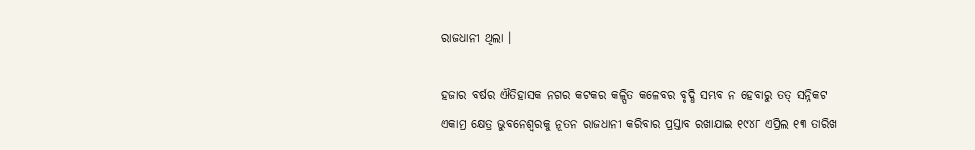ରାଜଧାନୀ ଥିଲା ।

ହଜାର ବର୍ଷର ଐତିହାସକ ନଗର କଟକର କଳ୍ପିତ କଳେବର ବୃଦ୍ଧି ସମ୍ଭବ ନ ହେବାରୁ ତତ୍ ସନ୍ନିକଟ ଏକାମ୍ର କ୍ଷେତ୍ର ଭୁବନେଶ୍ୱରକୁ ନୂତନ ରାଜଧାନୀ କରିବାର ପ୍ରସ୍ତାବ ରଖାଯାଇ ୧୯୪୮ ଏପ୍ରିଲ ୧୩ ତାରିଖ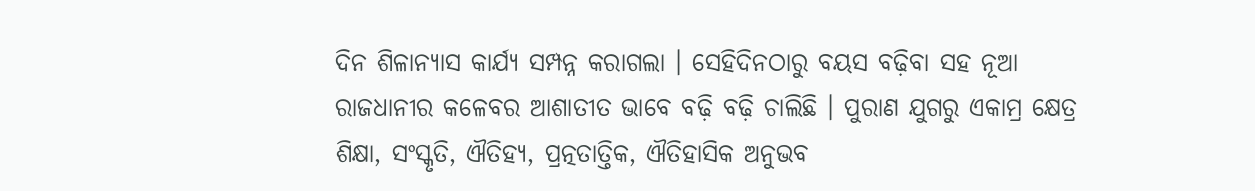ଦିନ ଶିଳାନ୍ୟାସ କାର୍ଯ୍ୟ ସମ୍ପନ୍ନ କରାଗଲା । ସେହିଦିନଠାରୁ ବୟସ ବଢ଼ିବା ସହ ନୂଆ ରାଜଧାନୀର କଳେବର ଆଶାତୀତ ଭାବେ ବଢ଼ି ବଢ଼ି ଚାଲିଛି । ପୁରାଣ ଯୁଗରୁ ଏକାମ୍ର କ୍ଷେତ୍ର ଶିକ୍ଷା, ସଂସ୍କୃତି, ଐତିହ୍ୟ, ପ୍ରତ୍ନତାତ୍ତିକ, ଐତିହାସିକ ଅନୁଭବ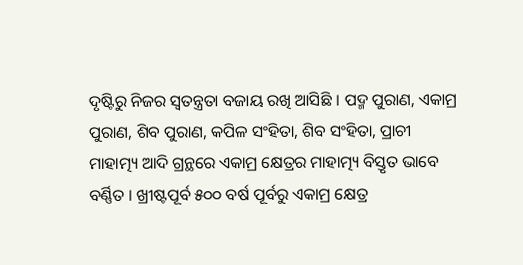ଦୃଷ୍ଟିରୁ ନିଜର ସ୍ୱତନ୍ତ୍ରତା ବଜାୟ ରଖି ଆସିଛି । ପଦ୍ମ ପୁରାଣ, ଏକାମ୍ର ପୁରାଣ, ଶିବ ପୁରାଣ, କପିଳ ସଂହିତା, ଶିବ ସଂହିତା, ପ୍ରାଚୀ ମାହାତ୍ମ୍ୟ ଆଦି ଗ୍ରନ୍ଥରେ ଏକାମ୍ର କ୍ଷେତ୍ରର ମାହାତ୍ମ୍ୟ ବିସ୍ତୃତ ଭାବେ ବର୍ଣ୍ଣିତ । ଖ୍ରୀଷ୍ଟପୂର୍ବ ୫୦୦ ବର୍ଷ ପୂର୍ବରୁ ଏକାମ୍ର କ୍ଷେତ୍ର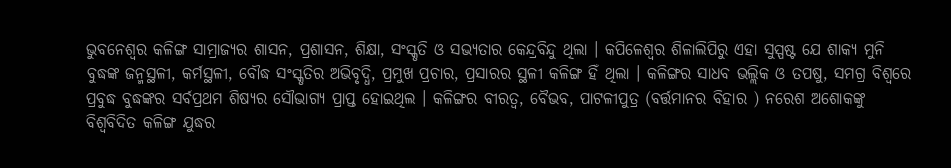ଭୁବନେଶ୍ୱର କଳିଙ୍ଗ ସାମ୍ରାଜ୍ୟର ଶାସନ, ପ୍ରଶାସନ, ଶିକ୍ଷା, ସଂସ୍କୃତି ଓ ସଭ୍ୟତାର କେନ୍ଦ୍ରବିନ୍ଦୁ ଥିଲା । କପିଳେଶ୍ୱର ଶିଳାଲିପିରୁ ଏହା ସୁସ୍ପଷ୍ଟ ଯେ ଶାକ୍ୟ ମୁନି ବୁଦ୍ଧଙ୍କ ଜନ୍ମସ୍ଥଳୀ, କର୍ମସ୍ଥଳୀ, ବୌଦ୍ଧ ସଂସ୍କୃତିର ଅଭିବୃଦ୍ଧି, ପ୍ରମୁଖ ପ୍ରଚାର, ପ୍ରସାରର ସ୍ଥଳୀ କଳିଙ୍ଗ ହିଁ ଥିଲା । କଳିଙ୍ଗର ସାଧବ ଭଲ୍ଲିକ ଓ ତପଷୁ, ସମଗ୍ର ବିଶ୍ୱରେ ପ୍ରବୁଦ୍ଧ ବୁଦ୍ଧଙ୍କର ସର୍ବପ୍ରଥମ ଶିଷ୍ୟର ସୌଭାଗ୍ୟ ପ୍ରାପ୍ତ ହୋଇଥିଲ । କଳିଙ୍ଗର ବୀରତ୍ୱ, ବୈଭବ, ପାଟଳୀପୁତ୍ର (ବର୍ତ୍ତମାନର ବିହାର ) ନରେଶ ଅଶୋକଙ୍କୁ ବିଶ୍ୱବିଦିତ କଳିଙ୍ଗ ଯୁଦ୍ଧର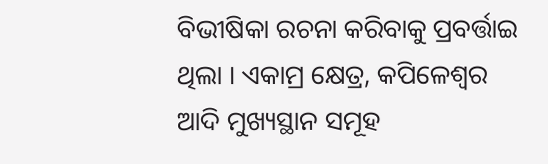ବିଭୀଷିକା ରଚନା କରିବାକୁ ପ୍ରବର୍ତ୍ତାଇ ଥିଲା । ଏକାମ୍ର କ୍ଷେତ୍ର, କପିଳେଶ୍ୱର ଆଦି ମୁଖ୍ୟସ୍ଥାନ ସମୂହ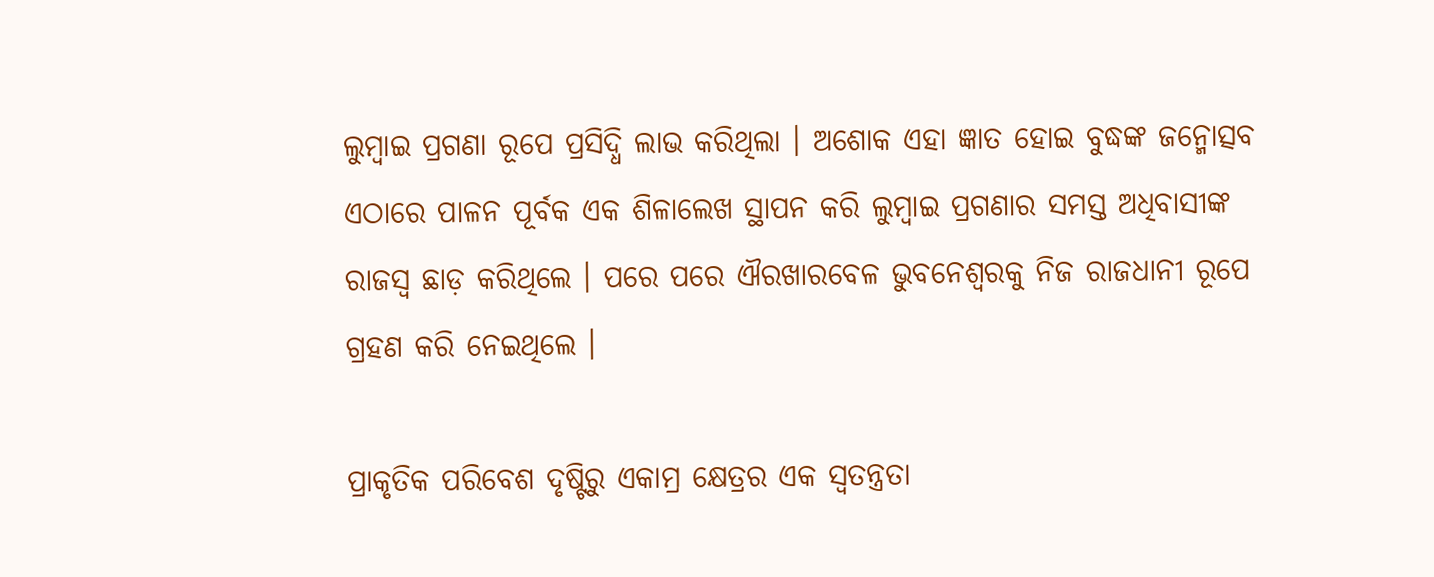ଲୁମ୍ବାଇ ପ୍ରଗଣା ରୂପେ ପ୍ରସିଦ୍ଧି ଲାଭ କରିଥିଲା । ଅଶୋକ ଏହା ଜ୍ଞାତ ହୋଇ ବୁଦ୍ଧଙ୍କ ଜନ୍ମୋତ୍ସବ ଏଠାରେ ପାଳନ ପୂର୍ବକ ଏକ ଶିଳାଲେଖ ସ୍ଥାପନ କରି ଲୁମ୍ବାଇ ପ୍ରଗଣାର ସମସ୍ତ ଅଧିବାସୀଙ୍କ ରାଜସ୍ୱ ଛାଡ଼ କରିଥିଲେ । ପରେ ପରେ ଐରଖାରବେଳ ଭୁବନେଶ୍ୱରକୁ ନିଜ ରାଜଧାନୀ ରୂପେ ଗ୍ରହଣ କରି ନେଇଥିଲେ ।

ପ୍ରାକୃତିକ ପରିବେଶ ଦୃଷ୍ଟିରୁ ଏକାମ୍ର କ୍ଷେତ୍ରର ଏକ ସ୍ୱତନ୍ତ୍ରତା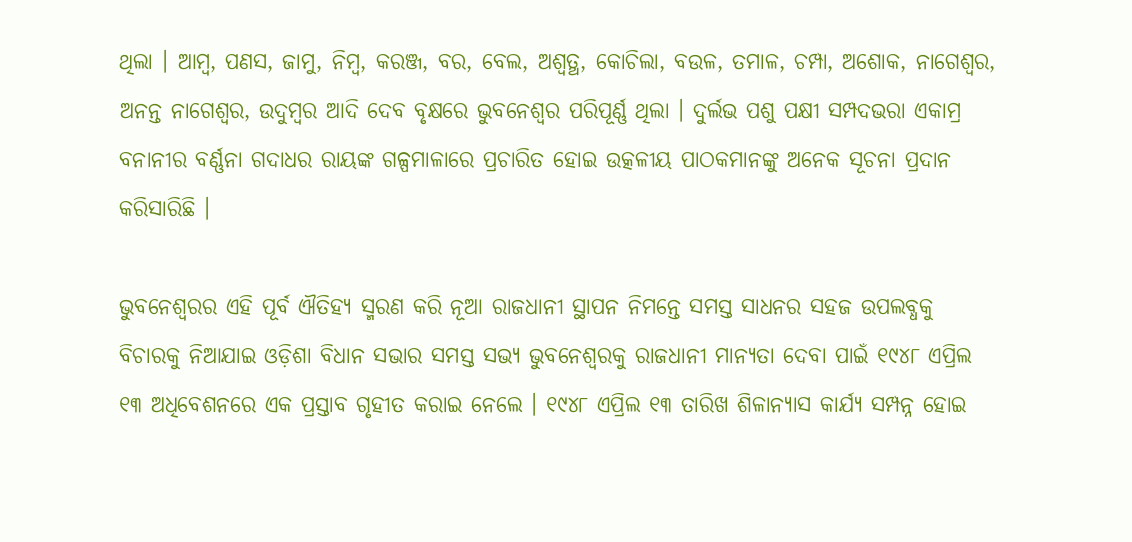ଥିଲା । ଆମ୍ବ, ପଣସ, ଜାମୁ, ନିମ୍ବ, କରଞ୍ଜ, ବର, ବେଲ, ଅଶ୍ୱତ୍ଥ, କୋଚିଲା, ବଉଳ, ତମାଳ, ଚମ୍ପା, ଅଶୋକ, ନାଗେଶ୍ୱର, ଅନନ୍ତ ନାଗେଶ୍ୱର, ଉଦୁମ୍ବର ଆଦି ଦେବ ବୃକ୍ଷରେ ଭୁବନେଶ୍ୱର ପରିପୂର୍ଣ୍ଣ ଥିଲା । ଦୁର୍ଲଭ ପଶୁ ପକ୍ଷୀ ସମ୍ପଦଭରା ଏକାମ୍ର ବନାନୀର ବର୍ଣ୍ଣନା ଗଦାଧର ରାୟଙ୍କ ଗଳ୍ପମାଳାରେ ପ୍ରଚାରିତ ହୋଇ ଉତ୍କଳୀୟ ପାଠକମାନଙ୍କୁ ଅନେକ ସୂଚନା ପ୍ରଦାନ କରିସାରିଛି ।

ଭୁବନେଶ୍ୱରର ଏହି ପୂର୍ବ ଐତିହ୍ୟ ସ୍ମରଣ କରି ନୂଆ ରାଜଧାନୀ ସ୍ଥାପନ ନିମନ୍ତେ ସମସ୍ତ ସାଧନର ସହଜ ଉପଲବ୍ଧକୁ ବିଚାରକୁ ନିଆଯାଇ ଓଡ଼ିଶା ବିଧାନ ସଭାର ସମସ୍ତ ସଭ୍ୟ ଭୁବନେଶ୍ୱରକୁ ରାଜଧାନୀ ମାନ୍ୟତା ଦେବା ପାଇଁ ୧୯୪୮ ଏପ୍ରିଲ ୧୩ ଅଧିବେଶନରେ ଏକ ପ୍ରସ୍ତାବ ଗୃହୀତ କରାଇ ନେଲେ । ୧୯୪୮ ଏପ୍ରିଲ ୧୩ ତାରିଖ ଶିଳାନ୍ୟାସ କାର୍ଯ୍ୟ ସମ୍ପନ୍ନ ହୋଇ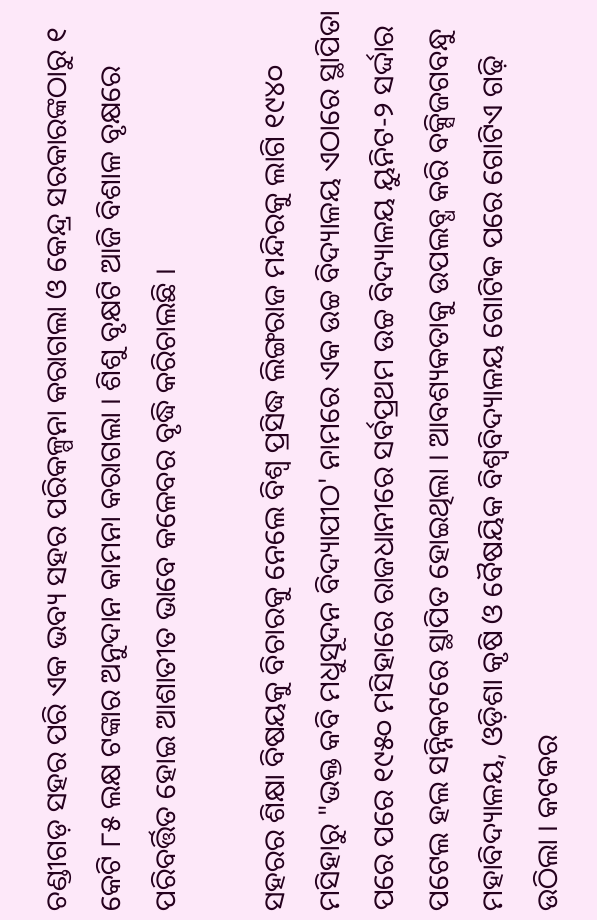ଚଣ୍ଡୀଗଡ଼ ସହର ପରି ଏକ ଭବ୍ୟ ସହର ପରିକଳ୍ପନା କରାଗଲା ଓ କେନ୍ଦ୍ର ସରକାରଙ୍କଠାରୁ ୧ କେଟି ୮୫ ଲକ୍ଷ ଟଙ୍କାର ଅନୁଦାନ କାମନା କରାଗଲା । ଶିଶୁ ବୃକ୍ଷଟି ଆଜି ବିଶାଳ ବୃକ୍ଷରେ ପରିବର୍ତ୍ତିତ ହୋଇ ଆଶାତୀତ ଭାବେ କଳେବର ବୃଦ୍ଧି କରିଚାଲଛି ।

ସହରର ଶିକ୍ଷା ବିଷୟକୁ ବିଚାରକୁ ନେଲେ ବିଶ୍ୱ ପ୍ରସିଦ୍ଧ ଲିଙ୍ଗରାଜ ମନ୍ଦିରକୁ ଲାଗି ୧୯୪୦ ମସିହାରୁ "ଭକ୍ତ କବି ମଧୁସୂଦନ ବିଦ୍ୟାପୀଠ' ନାମରେ ଏକ ଉଚ୍ଚ ବିଦ୍ୟାଳୟ ଏଠାରେ ସ୍ଥାପିତା ପରେ ପରେ ୧୯୫୦ ମସିହାରେ ରାଜଧାନୀରେ ସର୍ବପ୍ରଥମ ଉଚ୍ଚ ବିଦ୍ୟାଳୟ ୟୁନିଟ-୨ ସର୍ଦ୍ଦାର ପଟେଲ ହଲ ସନ୍ନିକଟରେ ସ୍ଥାପିତ ହୋଇଥିଲା । ଆବଶ୍ୟକତାକୁ ଉପଲବ୍ଧ କରି ବକ୍ସିଜଗବନ୍ଧୁ ମହାବିଦ୍ୟାଳୟ, ଓଡ଼ିଶା କୃଷି ଓ ବୈଷୟିକ ବିଶ୍ୱବିଦ୍ୟାଳୟ ଗୋଟିକ ପରେ ଗୋଟିଏ ଗଢ଼ି ଉଠିଲା । କଟକର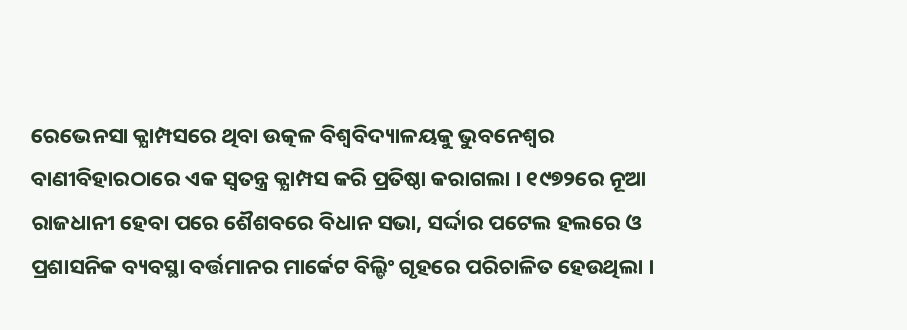ରେଭେନସା କ୍ଯାମ୍ପସରେ ଥିବା ଉତ୍କଳ ବିଶ୍ୱବିଦ୍ୟାଳୟକୁ ଭୁବନେଶ୍ୱର ବାଣୀବିହାରଠାରେ ଏକ ସ୍ୱତନ୍ତ୍ର କ୍ଯାମ୍ପସ କରି ପ୍ରତିଷ୍ଠା କରାଗଲା । ୧୯୭୨ରେ ନୂଆ ରାଜଧାନୀ ହେବା ପରେ ଶୈଶବରେ ବିଧାନ ସଭା, ସର୍ଦ୍ଦାର ପଟେଲ ହଲରେ ଓ ପ୍ରଶାସନିକ ବ୍ୟବସ୍ଥା ବର୍ତ୍ତମାନର ମାର୍କେଟ ବିଲ୍ଡିଂ ଗୃହରେ ପରିଚାଳିତ ହେଉଥିଲା ।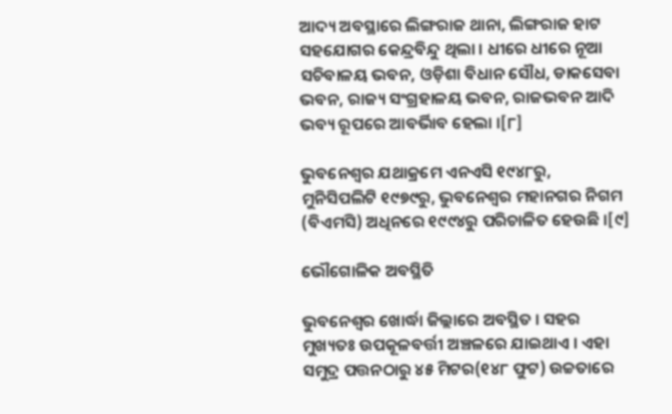ଆଦ୍ୟ ଅବସ୍ଥାରେ ଲିଙ୍ଗରାଜ ଥାନା, ଲିଙ୍ଗରାଜ ହାଟ ସହଯୋଗର କେନ୍ଦ୍ରବିନ୍ଦୁ ଥିଲା । ଧୀରେ ଧୀରେ ନୂଆ ସଚିବାଳୟ ଭବନ, ଓଡ଼ିଶା ବିଧାନ ସୌଧ, ଡାକସେବା ଭବନ, ରାଜ୍ୟ ସଂଗ୍ରହାଳୟ ଭବନ, ରାଜଭବନ ଆଦି ଭବ୍ୟ ରୂପରେ ଆବର୍ଭିାବ ହେଲା ।[୮]

ଭୁବନେଶ୍ୱର ଯଥାକ୍ରମେ ଏନଏସି ୧୯୪୮ରୁ, ମୁନିସିପଲିଟି ୧୯୭୯ରୁ, ଭୁବନେଶ୍ୱର ମହାନଗର ନିଗମ (ବିଏମସି) ଅଧିନରେ ୧୯୯୪ରୁ ପରିଚାଳିତ ହେଉଛି ।[୯]

ଭୌଗୋଳିକ ଅବସ୍ଥିତି

ଭୁବନେଶ୍ୱର ଖୋର୍ଦ୍ଧା ଜିଲ୍ଲାରେ ଅବସ୍ଥିତ । ସହର ମୁଖ୍ୟତଃ ଉପକୂଳବର୍ତ୍ତୀ ଅଞ୍ଚଳରେ ଯାଇଥାଏ । ଏହା ସମୁଦ୍ର ପତ୍ତନଠାରୁ ୪୫ ମିଟର(୧୪୮ ଫୁଟ) ଉଚ୍ଚତାରେ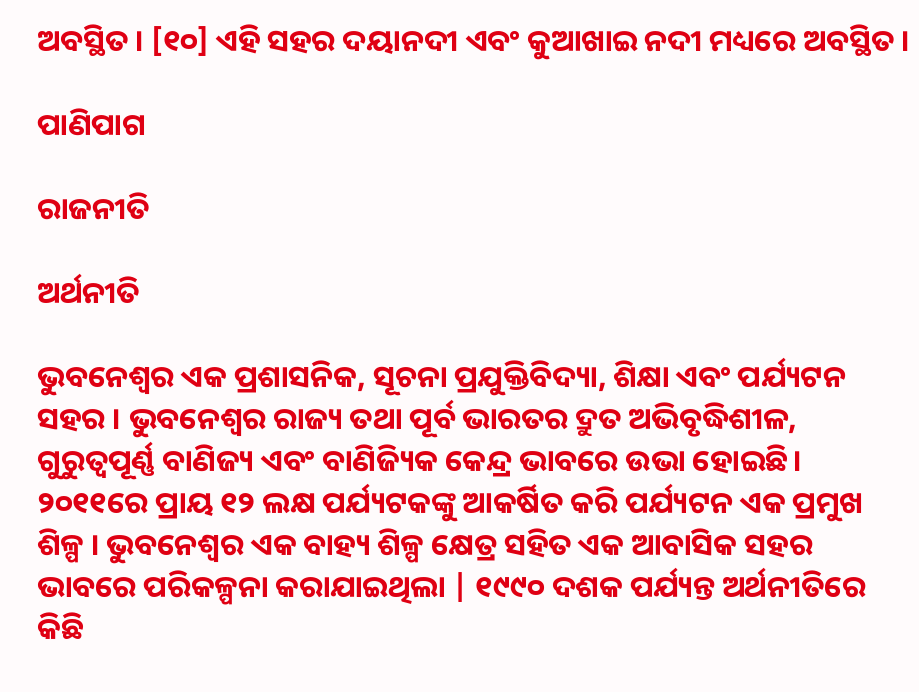ଅବସ୍ଥିତ । [୧୦] ଏହି ସହର ଦୟାନଦୀ ଏବଂ କୁଆଖାଇ ନଦୀ ମଧ୍ୟରେ ଅବସ୍ଥିତ ।

ପାଣିପାଗ

ରାଜନୀତି

ଅର୍ଥନୀତି

ଭୁବନେଶ୍ୱର ଏକ ପ୍ରଶାସନିକ, ସୂଚନା ପ୍ରଯୁକ୍ତିବିଦ୍ୟା, ଶିକ୍ଷା ଏବଂ ପର୍ଯ୍ୟଟନ ସହର । ଭୁବନେଶ୍ୱର ରାଜ୍ୟ ତଥା ପୂର୍ବ ଭାରତର ଦ୍ରୁତ ଅଭିବୃଦ୍ଧିଶୀଳ, ଗୁରୁତ୍ୱପୂର୍ଣ୍ଣ ବାଣିଜ୍ୟ ଏବଂ ବାଣିଜ୍ୟିକ କେନ୍ଦ୍ର ଭାବରେ ଉଭା ହୋଇଛି। ୨୦୧୧ରେ ପ୍ରାୟ ୧୨‌ ଲକ୍ଷ ପର୍ଯ୍ୟଟକଙ୍କୁ ଆକର୍ଷିତ କରି ପର୍ଯ୍ୟଟନ ଏକ ପ୍ରମୁଖ ଶିଳ୍ପ । ଭୁବନେଶ୍ୱର ଏକ ବାହ୍ୟ ଶିଳ୍ପ କ୍ଷେତ୍ର ସହିତ ଏକ ଆବାସିକ ସହର ଭାବରେ ପରିକଳ୍ପନା କରାଯାଇଥିଲା | ୧୯୯୦ ଦଶକ ପର୍ଯ୍ୟନ୍ତ ଅର୍ଥନୀତିରେ କିଛି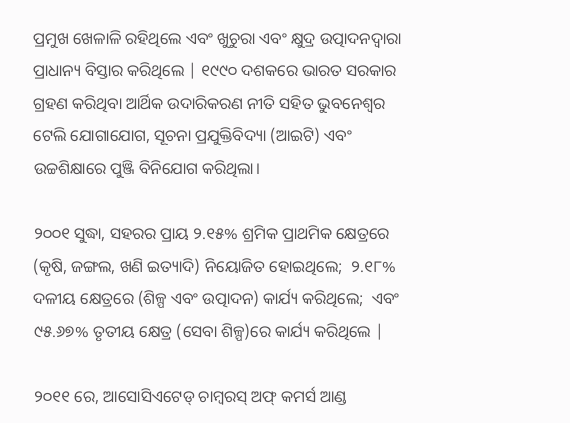ପ୍ରମୁଖ ଖେଳାଳି ରହିଥିଲେ ଏବଂ ଖୁଚୁରା ଏବଂ କ୍ଷୁଦ୍ର ଉତ୍ପାଦନଦ୍ୱାରା ପ୍ରାଧାନ୍ୟ ବିସ୍ତାର କରିଥିଲେ | ୧୯୯୦ ଦଶକରେ ଭାରତ ସରକାର ଗ୍ରହଣ କରିଥିବା ଆର୍ଥିକ ଉଦାରିକରଣ ନୀତି ସହିତ ଭୁବନେଶ୍ୱର ଟେଲି ଯୋଗାଯୋଗ, ସୂଚନା ପ୍ରଯୁକ୍ତିବିଦ୍ୟା (ଆଇଟି) ଏବଂ ଉଚ୍ଚଶିକ୍ଷାରେ ପୁଞ୍ଜି ବିନିଯୋଗ କରିଥିଲା।

୨୦୦୧ ସୁଦ୍ଧା, ସହରର ପ୍ରାୟ ୨.୧୫% ଶ୍ରମିକ ପ୍ରାଥମିକ କ୍ଷେତ୍ରରେ (କୃଷି, ଜଙ୍ଗଲ, ଖଣି ଇତ୍ୟାଦି) ନିୟୋଜିତ ହୋଇଥିଲେ;  ୨.୧୮% ଦଳୀୟ କ୍ଷେତ୍ରରେ (ଶିଳ୍ପ ଏବଂ ଉତ୍ପାଦନ) କାର୍ଯ୍ୟ କରିଥିଲେ;  ଏବଂ ୯୫.୬୭% ତୃତୀୟ କ୍ଷେତ୍ର (ସେବା ଶିଳ୍ପ)ରେ କାର୍ଯ୍ୟ କରିଥିଲେ |

୨୦୧୧ ରେ, ଆସୋସିଏଟେଡ୍ ଚାମ୍ବରସ୍ ଅଫ୍ କମର୍ସ ଆଣ୍ଡ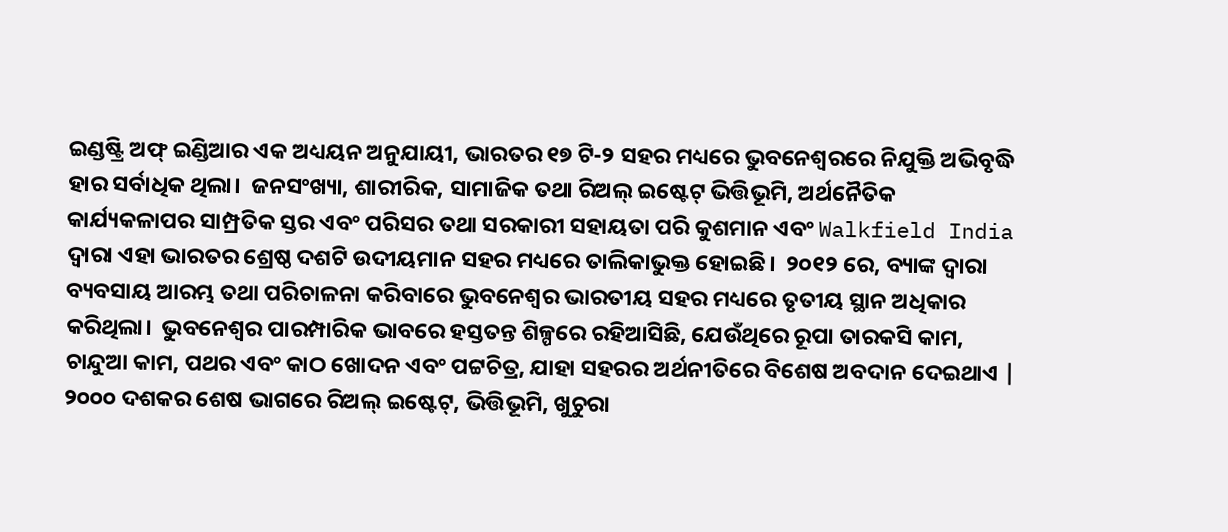ଇଣ୍ଡଷ୍ଟ୍ରି ଅଫ୍ ଇଣ୍ଡିଆର ଏକ ଅଧ୍ୟୟନ ଅନୁଯାୟୀ, ଭାରତର ୧୭ ଟି-୨ ସହର ମଧ୍ୟରେ ଭୁବନେଶ୍ୱରରେ ନିଯୁକ୍ତି ଅଭିବୃଦ୍ଧି ହାର ସର୍ବାଧିକ ଥିଲା।  ଜନସଂଖ୍ୟା, ଶାରୀରିକ, ସାମାଜିକ ତଥା ରିଅଲ୍ ଇଷ୍ଟେଟ୍ ଭିତ୍ତିଭୂମି, ଅର୍ଥନୈତିକ କାର୍ଯ୍ୟକଳାପର ସାମ୍ପ୍ରତିକ ସ୍ତର ଏବଂ ପରିସର ତଥା ସରକାରୀ ସହାୟତା ପରି କୁଶମାନ ଏବଂ Walkfield India ଦ୍ବାରା ଏହା ଭାରତର ଶ୍ରେଷ୍ଠ ଦଶଟି ଉଦୀୟମାନ ସହର ମଧ୍ୟରେ ତାଲିକାଭୁକ୍ତ ହୋଇଛି।  ୨୦୧୨ ରେ, ବ୍ୟାଙ୍କ ଦ୍ବାରା ବ୍ୟବସାୟ ଆରମ୍ଭ ତଥା ପରିଚାଳନା କରିବାରେ ଭୁବନେଶ୍ୱର ଭାରତୀୟ ସହର ମଧ୍ୟରେ ତୃତୀୟ ସ୍ଥାନ ଅଧିକାର କରିଥିଲା।  ଭୁବନେଶ୍ୱର ପାରମ୍ପାରିକ ଭାବରେ ହସ୍ତତନ୍ତ ଶିଳ୍ପରେ ରହିଆସିଛି, ଯେଉଁଥିରେ ରୂପା ତାରକସି କାମ, ଚାନ୍ଦୁଆ କାମ, ପଥର ଏବଂ କାଠ ଖୋଦନ ଏବଂ ପଟ୍ଟଚିତ୍ର, ଯାହା ସହରର ଅର୍ଥନୀତିରେ ବିଶେଷ ଅବଦାନ ଦେଇଥାଏ |  ୨୦୦୦ ଦଶକର ଶେଷ ଭାଗରେ ରିଅଲ୍ ଇଷ୍ଟେଟ୍, ଭିତ୍ତିଭୂମି, ଖୁଚୁରା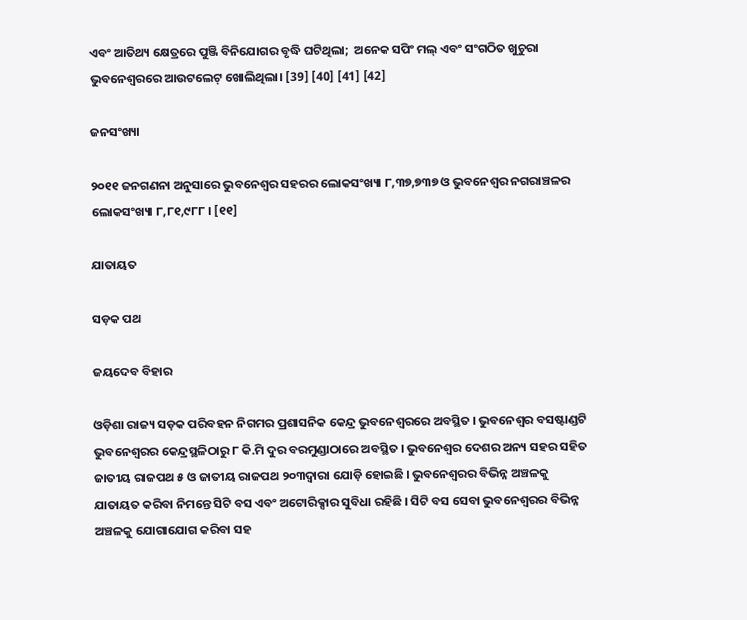ଏବଂ ଆତିଥ୍ୟ କ୍ଷେତ୍ରରେ ପୁଞ୍ଜି ବିନିଯୋଗର ବୃଦ୍ଧି ଘଟିଥିଲା;  ଅନେକ ସପିଂ ମଲ୍ ଏବଂ ସଂଗଠିତ ଖୁଚୁରା ଭୁବନେଶ୍ୱରରେ ଆଉଟଲେଟ୍ ଖୋଲିଥିଲା। [39] [40] [41] [42]

ଜନସଂଖ୍ୟା

୨୦୧୧ ଜନଗଣନା ଅନୁସାରେ ଭୁବନେଶ୍ୱର ସହରର ଲୋକସଂଖ୍ୟା ୮,୩୭,୭୩୭ ଓ ଭୁବନେଶ୍ୱର ନଗରାଞ୍ଚଳର ଲୋକସଂଖ୍ୟା ୮,୮୧,୯୮୮ । [୧୧]

ଯାତାୟତ

ସଡ଼କ ପଥ

ଜୟଦେବ ବିହାର

ଓଡ଼ିଶା ରାଜ୍ୟ ସଡ଼କ ପରିବହନ ନିଗମର ପ୍ରଶାସନିକ କେନ୍ଦ୍ର ଭୁବନେଶ୍ୱରରେ ଅବସ୍ଥିତ । ଭୁବନେଶ୍ୱର ବସଷ୍ଟାଣ୍ଡଟି ଭୁବନେଶ୍ୱରର କେନ୍ଦ୍ରସ୍ଥଳିଠାରୁ ୮ କି.ମି ଦୁର ବରମୁଣ୍ଡାଠାରେ ଅବସ୍ଥିତ । ଭୁବନେଶ୍ୱର ଦେଶର ଅନ୍ୟ ସହର ସହିତ ଜାତୀୟ ରାଜପଥ ୫ ଓ ଜାତୀୟ ରାଜପଥ ୨୦୩ଦ୍ୱାରା ଯୋଡ଼ି ହୋଇଛି । ଭୁବନେଶ୍ୱରର ବିଭିନ୍ନ ଅଞ୍ଚଳକୁ ଯାତାୟତ କରିବା ନିମନ୍ତେ ସିଟି ବସ ଏବଂ ଅଟୋରିକ୍ସାର ସୁବିଧା ରହିଛି । ସିଟି ବସ ସେବା ଭୁବନେଶ୍ୱରର ବିଭିନ୍ନ ଅଞ୍ଚଳକୁ ଯୋଗାଯୋଗ କରିବା ସହ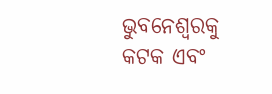ଭୁବନେଶ୍ୱରକୁ କଟକ ଏବଂ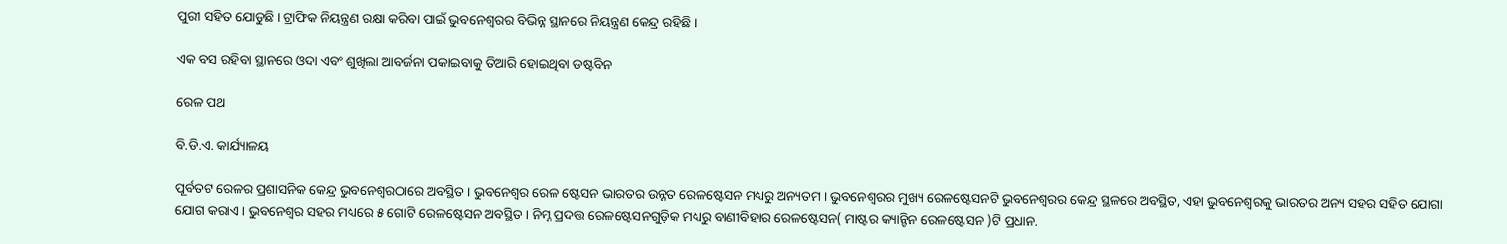ପୁରୀ ସହିତ ଯୋଡୁଛି । ଟ୍ରାଫିକ ନିୟନ୍ତ୍ରଣ ରକ୍ଷା କରିବା ପାଇଁ ଭୁବନେଶ୍ୱରର ବିଭିନ୍ନ ସ୍ଥାନରେ ନିୟନ୍ତ୍ରଣ କେନ୍ଦ୍ର ରହିଛି ।

ଏକ ବସ ରହିବା ସ୍ଥାନରେ ଓଦା ଏବଂ ଶୁଖିଲା ଆବର୍ଜନା ପକାଇବାକୁ ତିଆରି ହୋଇଥିବା ଡଷ୍ଟବିନ

ରେଳ ପଥ

ବି.ଡି.ଏ. କାର୍ଯ୍ୟାଳୟ

ପୂର୍ବତଟ ରେଳର ପ୍ରଶାସନିକ କେନ୍ଦ୍ର ଭୁବନେଶ୍ୱରଠାରେ ଅବସ୍ଥିତ । ଭୁବନେଶ୍ୱର ରେଳ ଷ୍ଟେସନ ଭାରତର ଉନ୍ନତ ରେଳଷ୍ଟେସନ ମଧ୍ୟରୁ ଅନ୍ୟତମ । ଭୁବନେଶ୍ୱରର ମୁଖ୍ୟ ରେଳଷ୍ଟେସନଟି ଭୁବନେଶ୍ୱରର କେନ୍ଦ୍ର ସ୍ଥଳରେ ଅବସ୍ଥିତ, ଏହା ଭୁବନେଶ୍ୱରକୁ ଭାରତର ଅନ୍ୟ ସହର ସହିତ ଯୋଗା ଯୋଗ କରାଏ । ଭୁବନେଶ୍ୱର ସହର ମଧ୍ୟରେ ୫ ଗୋଟି ରେଳଷ୍ଟେସନ ଅବସ୍ଥିତ । ନିମ୍ନ ପ୍ରଦତ୍ତ ରେଳଷ୍ଟେସନଗୁଡ଼ିକ ମଧ୍ୟରୁ ବାଣୀବିହାର ରେଳଷ୍ଟେସନ( ମାଷ୍ଟର କ୍ୟାନ୍ଟିନ ରେଳଷ୍ଟେସନ )ଟି ପ୍ରଧାନ.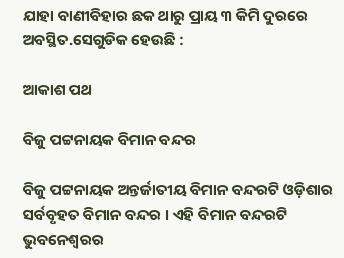ଯାହା ବାଣୀବିହାର ଛକ ଥାରୁ ପ୍ରାୟ ୩ କିମି ଦୁରରେ ଅବସ୍ଥିତ.ସେଗୁଡିକ ହେଉଛି :

ଆକାଶ ପଥ

ବିଜୁ ପଟ୍ଟନାୟକ ବିମାନ ବନ୍ଦର

ବିଜୁ ପଟ୍ଟନାୟକ ଅନ୍ତର୍ଜାତୀୟ ବିମାନ ବନ୍ଦରଟି ଓଡ଼ିଶାର ସର୍ବବୃହତ ବିମାନ ବନ୍ଦର । ଏହି ବିମାନ ବନ୍ଦରଟି ଭୁବନେଶ୍ୱରର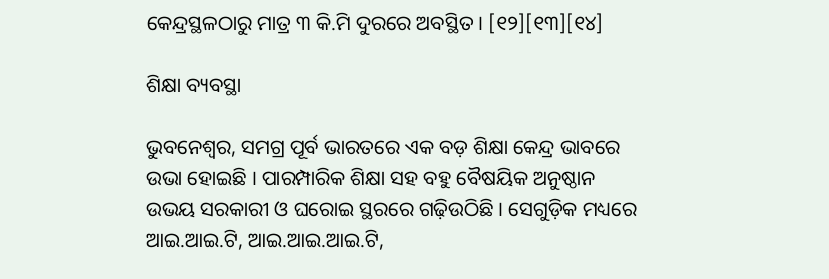କେନ୍ଦ୍ରସ୍ଥଳଠାରୁ ମାତ୍ର ୩ କି.ମି ଦୁରରେ ଅବସ୍ଥିତ । [୧୨][୧୩][୧୪]

ଶିକ୍ଷା ବ୍ୟବସ୍ଥା

ଭୁବନେଶ୍ୱର, ସମଗ୍ର ପୂର୍ବ ଭାରତରେ ଏକ ବଡ଼ ଶିକ୍ଷା କେନ୍ଦ୍ର ଭାବରେ ଉଭା ହୋଇଛି । ପାରମ୍ପାରିକ ଶିକ୍ଷା ସହ ବହୁ ବୈଷୟିକ ଅନୁଷ୍ଠାନ ଉଭୟ ସରକାରୀ ଓ ଘରୋଇ ସ୍ଥରରେ ଗଢ଼ିଉଠିଛି । ସେଗୁଡ଼ିକ ମଧ୍ୟରେ ଆଇ.ଆଇ.ଟି, ଆଇ.ଆଇ.ଆଇ.ଟି,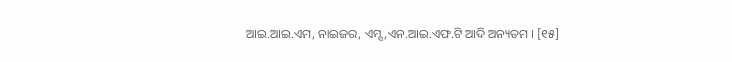ଆଇ.ଆଇ.ଏମ, ନାଇଜର, ଏମ୍ସ,ଏନ.ଆଇ.ଏଫ.ଟି ଆଦି ଅନ୍ୟତମ । [୧୫]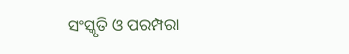ସଂସ୍କୃତି ଓ ପରମ୍ପରା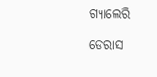ଗ୍ୟାଲେରି

ଡେରାସ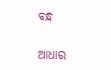ବନ୍ଧ

ଆଧାର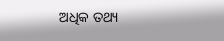ଅଧିକ ତଥ୍ୟ